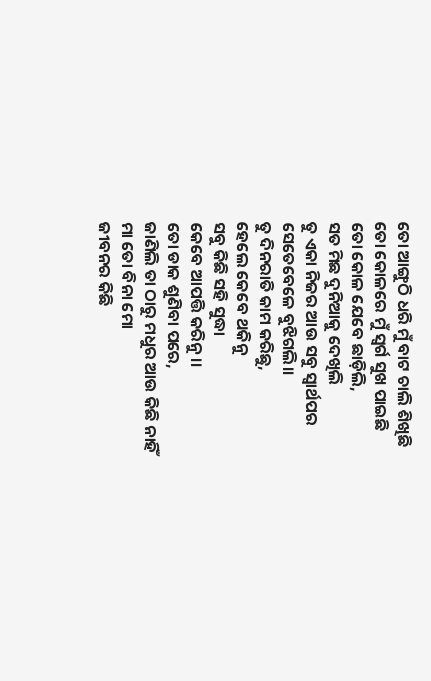ତୋ ଆଙ୍ଗୁଠି ଧରି ମୁଁ ବାଟ ଚାଲି ଶିଖିଛି
ତୋ କୋଳରେ ମୁଁ ସ୍ୱର୍ଗ ସୁଖ ପାଇଛି
ତୋ କୋଳ ଯେବେ ଛାଡ଼ିଲି,
ସତ ମିଛ ଦୁନିଆକୁ ଦେଖିଲି
ତୁ ଏକା ନିଜର ଆଉ ସବୁ ସ୍ୱାର୍ଥପର
ସେତେବେଳେ ବୁଝିଗଲି।।
ତୁ ଦିନରାତି କାମ କରିଛୁ,
ହେଲେ କେବେ ଥକିନୁ
ସବୁ କିଛି ସହି ସୁଦ୍ଧା
କେବେ ଆପତ୍ତି କରିନୁ।।
ତୋ ଡାକ ଶୁଣିବା ପରେ,
ଜାଣିଲି ତା ଠାରୁ ମଧୁର ଆଉ କିଛି ନାହିଁ
ମା ତୋ ବିନା ମୋ
ଜୀବନର କିଛି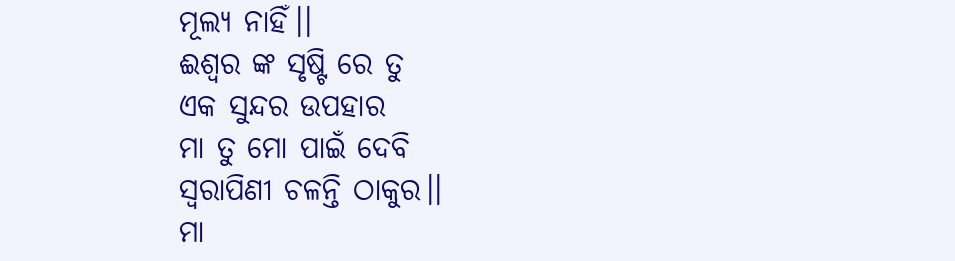ମୂଲ୍ୟ ନାହିଁ।।
ଈଶ୍ୱର ଙ୍କ ସୃଷ୍ଟି ରେ ତୁ
ଏକ ସୁନ୍ଦର ଉପହାର
ମା ତୁ ମୋ ପାଇଁ ଦେବି
ସ୍ଵରାପିଣୀ ଚଳନ୍ତି ଠାକୁର।।
ମା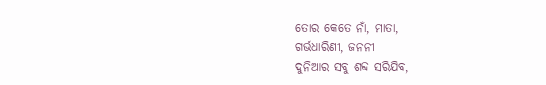ତୋର କେତେ ନାଁ, ମାତା,
ଗର୍ଭଧାରିଣୀ, ଜନନୀ
ଦୁନିଆର ସବୁ ଶବ୍ଦ ସରିଯିବ,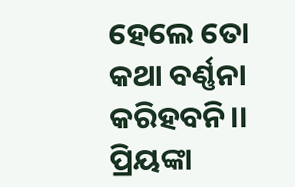ହେଲେ ତୋ କଥା ବର୍ଣ୍ଣନା କରିହବନି।।
ପ୍ରିୟଙ୍କା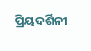ପ୍ରିୟଦର୍ଶିନୀ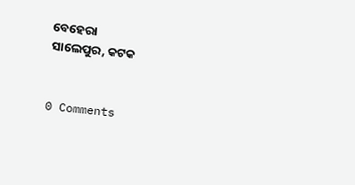ବେହେରା
ସାଲେପୁର, କଟକ


0 Comments